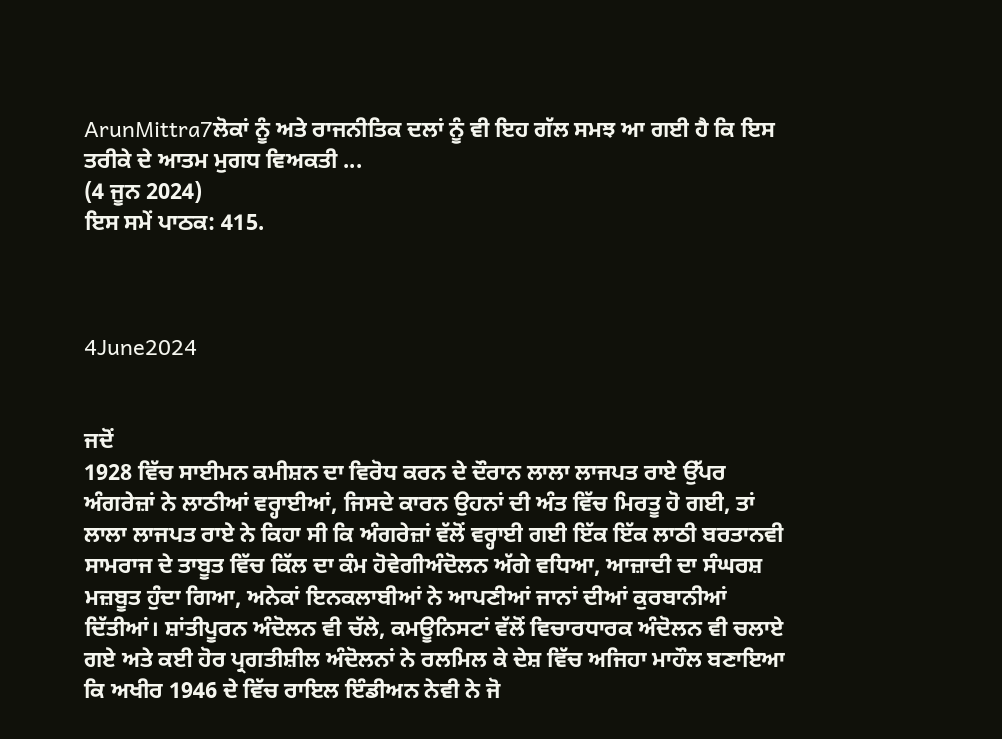ArunMittra7ਲੋਕਾਂ ਨੂੰ ਅਤੇ ਰਾਜਨੀਤਿਕ ਦਲਾਂ ਨੂੰ ਵੀ ਇਹ ਗੱਲ ਸਮਝ ਆ ਗਈ ਹੈ ਕਿ ਇਸ ਤਰੀਕੇ ਦੇ ਆਤਮ ਮੁਗਧ ਵਿਅਕਤੀ ...
(4 ਜੂਨ 2024)
ਇਸ ਸਮੇਂ ਪਾਠਕ: 415.



4June2024


ਜਦੋਂ
1928 ਵਿੱਚ ਸਾਈਮਨ ਕਮੀਸ਼ਨ ਦਾ ਵਿਰੋਧ ਕਰਨ ਦੇ ਦੌਰਾਨ ਲਾਲਾ ਲਾਜਪਤ ਰਾਏ ਉੱਪਰ ਅੰਗਰੇਜ਼ਾਂ ਨੇ ਲਾਠੀਆਂ ਵਰ੍ਹਾਈਆਂ, ਜਿਸਦੇ ਕਾਰਨ ਉਹਨਾਂ ਦੀ ਅੰਤ ਵਿੱਚ ਮਿਰਤੂ ਹੋ ਗਈ, ਤਾਂ ਲਾਲਾ ਲਾਜਪਤ ਰਾਏ ਨੇ ਕਿਹਾ ਸੀ ਕਿ ਅੰਗਰੇਜ਼ਾਂ ਵੱਲੋਂ ਵਰ੍ਹਾਈ ਗਈ ਇੱਕ ਇੱਕ ਲਾਠੀ ਬਰਤਾਨਵੀ ਸਾਮਰਾਜ ਦੇ ਤਾਬੂਤ ਵਿੱਚ ਕਿੱਲ ਦਾ ਕੰਮ ਹੋਵੇਗੀਅੰਦੋਲਨ ਅੱਗੇ ਵਧਿਆ, ਆਜ਼ਾਦੀ ਦਾ ਸੰਘਰਸ਼ ਮਜ਼ਬੂਤ ਹੁੰਦਾ ਗਿਆ, ਅਨੇਕਾਂ ਇਨਕਲਾਬੀਆਂ ਨੇ ਆਪਣੀਆਂ ਜਾਨਾਂ ਦੀਆਂ ਕੁਰਬਾਨੀਆਂ ਦਿੱਤੀਆਂ। ਸ਼ਾਂਤੀਪੂਰਨ ਅੰਦੋਲਨ ਵੀ ਚੱਲੇ, ਕਮਊਨਿਸਟਾਂ ਵੱਲੋਂ ਵਿਚਾਰਧਾਰਕ ਅੰਦੋਲਨ ਵੀ ਚਲਾਏ ਗਏ ਅਤੇ ਕਈ ਹੋਰ ਪ੍ਰਗਤੀਸ਼ੀਲ ਅੰਦੋਲਨਾਂ ਨੇ ਰਲਮਿਲ ਕੇ ਦੇਸ਼ ਵਿੱਚ ਅਜਿਹਾ ਮਾਹੌਲ ਬਣਾਇਆ ਕਿ ਅਖੀਰ 1946 ਦੇ ਵਿੱਚ ਰਾਇਲ ਇੰਡੀਅਨ ਨੇਵੀ ਨੇ ਜੋ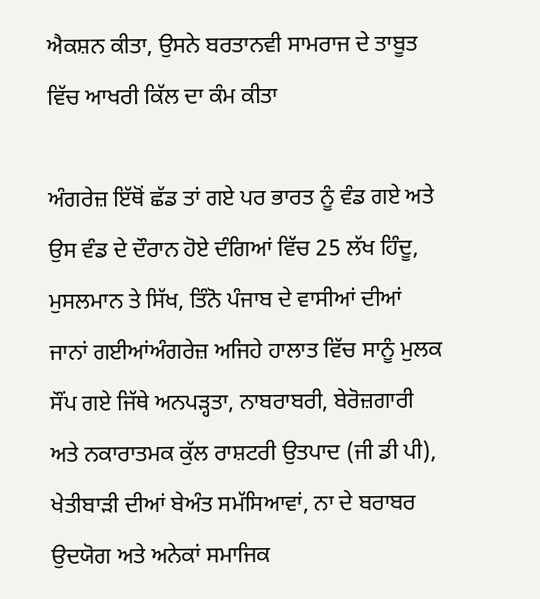ਐਕਸ਼ਨ ਕੀਤਾ, ਉਸਨੇ ਬਰਤਾਨਵੀ ਸਾਮਰਾਜ ਦੇ ਤਾਬੂਤ ਵਿੱਚ ਆਖਰੀ ਕਿੱਲ ਦਾ ਕੰਮ ਕੀਤਾ

ਅੰਗਰੇਜ਼ ਇੱਥੋਂ ਛੱਡ ਤਾਂ ਗਏ ਪਰ ਭਾਰਤ ਨੂੰ ਵੰਡ ਗਏ ਅਤੇ ਉਸ ਵੰਡ ਦੇ ਦੌਰਾਨ ਹੋਏ ਦੰਗਿਆਂ ਵਿੱਚ 25 ਲੱਖ ਹਿੰਦੂ, ਮੁਸਲਮਾਨ ਤੇ ਸਿੱਖ, ਤਿੰਨੋ ਪੰਜਾਬ ਦੇ ਵਾਸੀਆਂ ਦੀਆਂ ਜਾਨਾਂ ਗਈਆਂਅੰਗਰੇਜ਼ ਅਜਿਹੇ ਹਾਲਾਤ ਵਿੱਚ ਸਾਨੂੰ ਮੁਲਕ ਸੌਂਪ ਗਏ ਜਿੱਥੇ ਅਨਪੜ੍ਹਤਾ, ਨਾਬਰਾਬਰੀ, ਬੇਰੋਜ਼ਗਾਰੀ ਅਤੇ ਨਕਾਰਾਤਮਕ ਕੁੱਲ ਰਾਸ਼ਟਰੀ ਉਤਪਾਦ (ਜੀ ਡੀ ਪੀ), ਖੇਤੀਬਾੜੀ ਦੀਆਂ ਬੇਅੰਤ ਸਮੱਸਿਆਵਾਂ, ਨਾ ਦੇ ਬਰਾਬਰ ਉਦਯੋਗ ਅਤੇ ਅਨੇਕਾਂ ਸਮਾਜਿਕ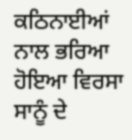ਕਠਿਨਾਈਆਂ ਨਾਲ ਭਰਿਆ ਹੋਇਆ ਵਿਰਸਾ ਸਾਨੂੰ ਦੇ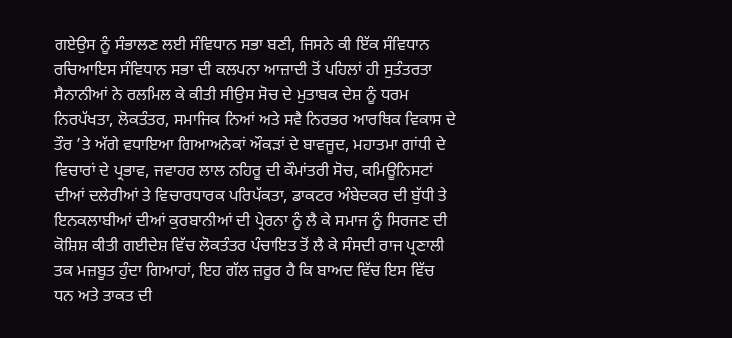ਗਏਉਸ ਨੂੰ ਸੰਭਾਲਣ ਲਈ ਸੰਵਿਧਾਨ ਸਭਾ ਬਣੀ, ਜਿਸਨੇ ਕੀ ਇੱਕ ਸੰਵਿਧਾਨ ਰਚਿਆਇਸ ਸੰਵਿਧਾਨ ਸਭਾ ਦੀ ਕਲਪਨਾ ਆਜ਼ਾਦੀ ਤੋਂ ਪਹਿਲਾਂ ਹੀ ਸੁਤੰਤਰਤਾ ਸੈਨਾਨੀਆਂ ਨੇ ਰਲਮਿਲ ਕੇ ਕੀਤੀ ਸੀਉਸ ਸੋਚ ਦੇ ਮੁਤਾਬਕ ਦੇਸ਼ ਨੂੰ ਧਰਮ ਨਿਰਪੱਖਤਾ, ਲੋਕਤੰਤਰ, ਸਮਾਜਿਕ ਨਿਆਂ ਅਤੇ ਸਵੈ ਨਿਰਭਰ ਆਰਥਿਕ ਵਿਕਾਸ ਦੇ ਤੌਰ ’ਤੇ ਅੱਗੇ ਵਧਾਇਆ ਗਿਆਅਨੇਕਾਂ ਔਕੜਾਂ ਦੇ ਬਾਵਜੂਦ, ਮਹਾਤਮਾ ਗਾਂਧੀ ਦੇ ਵਿਚਾਰਾਂ ਦੇ ਪ੍ਰਭਾਵ, ਜਵਾਹਰ ਲਾਲ ਨਹਿਰੂ ਦੀ ਕੌਮਾਂਤਰੀ ਸੋਚ, ਕਮਿਊਨਿਸਟਾਂ ਦੀਆਂ ਦਲੇਰੀਆਂ ਤੇ ਵਿਚਾਰਧਾਰਕ ਪਰਿਪੱਕਤਾ, ਡਾਕਟਰ ਅੰਬੇਦਕਰ ਦੀ ਬੁੱਧੀ ਤੇ ਇਨਕਲਾਬੀਆਂ ਦੀਆਂ ਕੁਰਬਾਨੀਆਂ ਦੀ ਪ੍ਰੇਰਨਾ ਨੂੰ ਲੈ ਕੇ ਸਮਾਜ ਨੂੰ ਸਿਰਜਣ ਦੀ ਕੋਸ਼ਿਸ਼ ਕੀਤੀ ਗਈਦੇਸ਼ ਵਿੱਚ ਲੋਕਤੰਤਰ ਪੰਚਾਇਤ ਤੋਂ ਲੈ ਕੇ ਸੰਸਦੀ ਰਾਜ ਪ੍ਰਣਾਲੀ ਤਕ ਮਜ਼ਬੂਤ ਹੁੰਦਾ ਗਿਆਹਾਂ, ਇਹ ਗੱਲ ਜ਼ਰੂਰ ਹੈ ਕਿ ਬਾਅਦ ਵਿੱਚ ਇਸ ਵਿੱਚ ਧਨ ਅਤੇ ਤਾਕਤ ਦੀ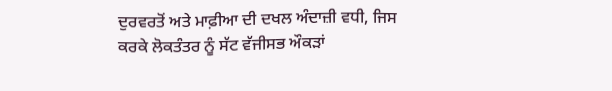ਦੁਰਵਰਤੋਂ ਅਤੇ ਮਾਫ਼ੀਆ ਦੀ ਦਖਲ ਅੰਦਾਜ਼ੀ ਵਧੀ, ਜਿਸ ਕਰਕੇ ਲੋਕਤੰਤਰ ਨੂੰ ਸੱਟ ਵੱਜੀਸਭ ਔਕੜਾਂ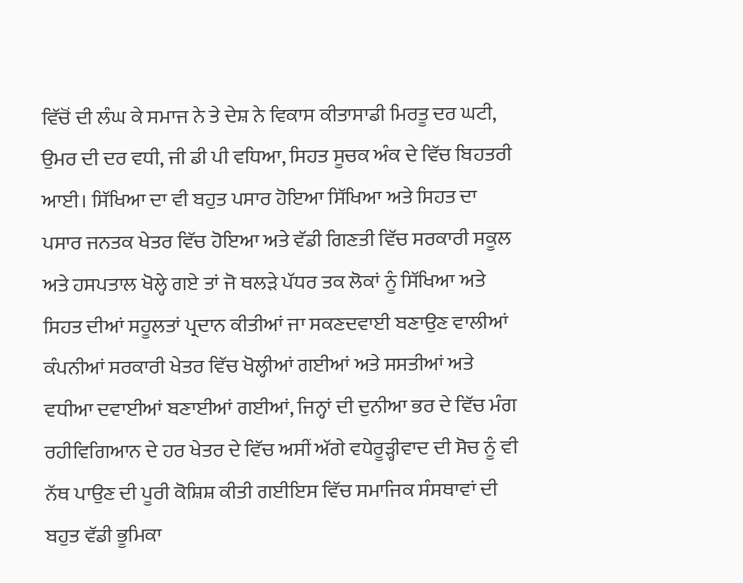ਵਿੱਚੋਂ ਦੀ ਲੰਘ ਕੇ ਸਮਾਜ ਨੇ ਤੇ ਦੇਸ਼ ਨੇ ਵਿਕਾਸ ਕੀਤਾਸਾਡੀ ਮਿਰਤੂ ਦਰ ਘਟੀ, ਉਮਰ ਦੀ ਦਰ ਵਧੀ, ਜੀ ਡੀ ਪੀ ਵਧਿਆ, ਸਿਹਤ ਸੂਚਕ ਅੰਕ ਦੇ ਵਿੱਚ ਬਿਹਤਰੀ ਆਈ। ਸਿੱਖਿਆ ਦਾ ਵੀ ਬਹੁਤ ਪਸਾਰ ਹੋਇਆ ਸਿੱਖਿਆ ਅਤੇ ਸਿਹਤ ਦਾ ਪਸਾਰ ਜਨਤਕ ਖੇਤਰ ਵਿੱਚ ਹੋਇਆ ਅਤੇ ਵੱਡੀ ਗਿਣਤੀ ਵਿੱਚ ਸਰਕਾਰੀ ਸਕੂਲ ਅਤੇ ਹਸਪਤਾਲ ਖੋਲ੍ਹੇ ਗਏ ਤਾਂ ਜੋ ਥਲੜੇ ਪੱਧਰ ਤਕ ਲੋਕਾਂ ਨੂੰ ਸਿੱਖਿਆ ਅਤੇ ਸਿਹਤ ਦੀਆਂ ਸਹੂਲਤਾਂ ਪ੍ਰਦਾਨ ਕੀਤੀਆਂ ਜਾ ਸਕਣਦਵਾਈ ਬਣਾਉਣ ਵਾਲੀਆਂ ਕੰਪਨੀਆਂ ਸਰਕਾਰੀ ਖੇਤਰ ਵਿੱਚ ਖੋਲ੍ਹੀਆਂ ਗਈਆਂ ਅਤੇ ਸਸਤੀਆਂ ਅਤੇ ਵਧੀਆ ਦਵਾਈਆਂ ਬਣਾਈਆਂ ਗਈਆਂ, ਜਿਨ੍ਹਾਂ ਦੀ ਦੁਨੀਆ ਭਰ ਦੇ ਵਿੱਚ ਮੰਗ ਰਹੀਵਿਗਿਆਨ ਦੇ ਹਰ ਖੇਤਰ ਦੇ ਵਿੱਚ ਅਸੀਂ ਅੱਗੇ ਵਧੇਰੂੜ੍ਹੀਵਾਦ ਦੀ ਸੋਚ ਨੂੰ ਵੀ ਨੱਥ ਪਾਉਣ ਦੀ ਪੂਰੀ ਕੋਸ਼ਿਸ਼ ਕੀਤੀ ਗਈਇਸ ਵਿੱਚ ਸਮਾਜਿਕ ਸੰਸਥਾਵਾਂ ਦੀ ਬਹੁਤ ਵੱਡੀ ਭੂਮਿਕਾ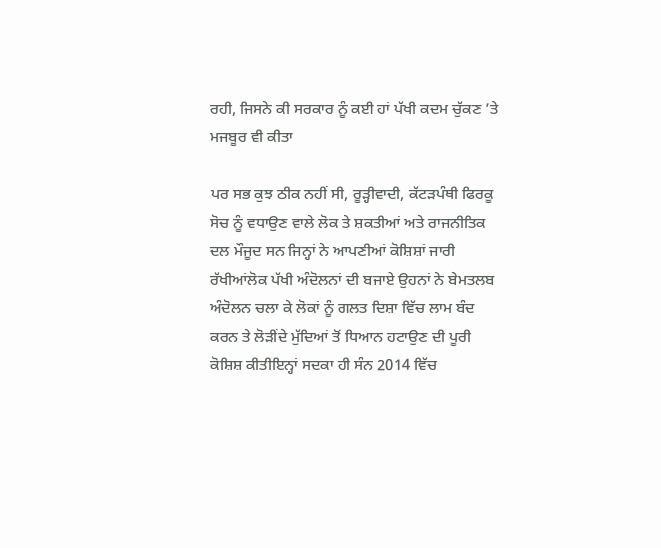ਰਹੀ, ਜਿਸਨੇ ਕੀ ਸਰਕਾਰ ਨੂੰ ਕਈ ਹਾਂ ਪੱਖੀ ਕਦਮ ਚੁੱਕਣ ’ਤੇ ਮਜਬੂਰ ਵੀ ਕੀਤਾ

ਪਰ ਸਭ ਕੁਝ ਠੀਕ ਨਹੀਂ ਸੀ, ਰੂੜ੍ਹੀਵਾਦੀ, ਕੱਟੜਪੰਥੀ ਫਿਰਕੂ ਸੋਚ ਨੂੰ ਵਧਾਉਣ ਵਾਲੇ ਲੋਕ ਤੇ ਸ਼ਕਤੀਆਂ ਅਤੇ ਰਾਜਨੀਤਿਕ ਦਲ ਮੌਜੂਦ ਸਨ ਜਿਨ੍ਹਾਂ ਨੇ ਆਪਣੀਆਂ ਕੋਸ਼ਿਸ਼ਾਂ ਜਾਰੀ ਰੱਖੀਆਂਲੋਕ ਪੱਖੀ ਅੰਦੋਲਨਾਂ ਦੀ ਬਜਾਏ ਉਹਨਾਂ ਨੇ ਬੇਮਤਲਬ ਅੰਦੋਲਨ ਚਲਾ ਕੇ ਲੋਕਾਂ ਨੂੰ ਗਲਤ ਦਿਸ਼ਾ ਵਿੱਚ ਲਾਮ ਬੰਦ ਕਰਨ ਤੇ ਲੋੜੀਂਦੇ ਮੁੱਦਿਆਂ ਤੋਂ ਧਿਆਨ ਹਟਾਉਣ ਦੀ ਪੂਰੀ ਕੋਸ਼ਿਸ਼ ਕੀਤੀਇਨ੍ਹਾਂ ਸਦਕਾ ਹੀ ਸੰਨ 2014 ਵਿੱਚ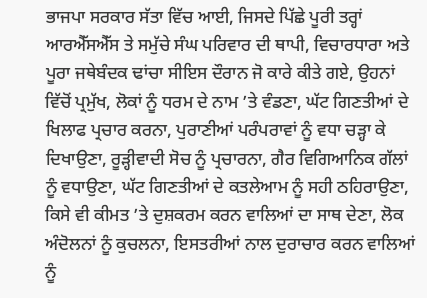ਭਾਜਪਾ ਸਰਕਾਰ ਸੱਤਾ ਵਿੱਚ ਆਈ, ਜਿਸਦੇ ਪਿੱਛੇ ਪੂਰੀ ਤਰ੍ਹਾਂ ਆਰਐੱਸਐੱਸ ਤੇ ਸਮੁੱਚੇ ਸੰਘ ਪਰਿਵਾਰ ਦੀ ਥਾਪੀ, ਵਿਚਾਰਧਾਰਾ ਅਤੇ ਪੂਰਾ ਜਥੇਬੰਦਕ ਢਾਂਚਾ ਸੀਇਸ ਦੌਰਾਨ ਜੋ ਕਾਰੇ ਕੀਤੇ ਗਏ, ਉਹਨਾਂ ਵਿੱਚੋਂ ਪ੍ਰਮੁੱਖ, ਲੋਕਾਂ ਨੂੰ ਧਰਮ ਦੇ ਨਾਮ ’ਤੇ ਵੰਡਣਾ, ਘੱਟ ਗਿਣਤੀਆਂ ਦੇ ਖਿਲਾਫ ਪ੍ਰਚਾਰ ਕਰਨਾ, ਪੁਰਾਣੀਆਂ ਪਰੰਪਰਾਵਾਂ ਨੂੰ ਵਧਾ ਚੜ੍ਹਾ ਕੇ ਦਿਖਾਉਣਾ, ਰੂੜ੍ਹੀਵਾਦੀ ਸੋਚ ਨੂੰ ਪ੍ਰਚਾਰਨਾ, ਗੈਰ ਵਿਗਿਆਨਿਕ ਗੱਲਾਂ ਨੂੰ ਵਧਾਉਣਾ, ਘੱਟ ਗਿਣਤੀਆਂ ਦੇ ਕਤਲੇਆਮ ਨੂੰ ਸਹੀ ਠਹਿਰਾਉਣਾ, ਕਿਸੇ ਵੀ ਕੀਮਤ ’ਤੇ ਦੁਸ਼ਕਰਮ ਕਰਨ ਵਾਲਿਆਂ ਦਾ ਸਾਥ ਦੇਣਾ, ਲੋਕ ਅੰਦੋਲਨਾਂ ਨੂੰ ਕੁਚਲਨਾ, ਇਸਤਰੀਆਂ ਨਾਲ ਦੁਰਾਚਾਰ ਕਰਨ ਵਾਲਿਆਂ ਨੂੰ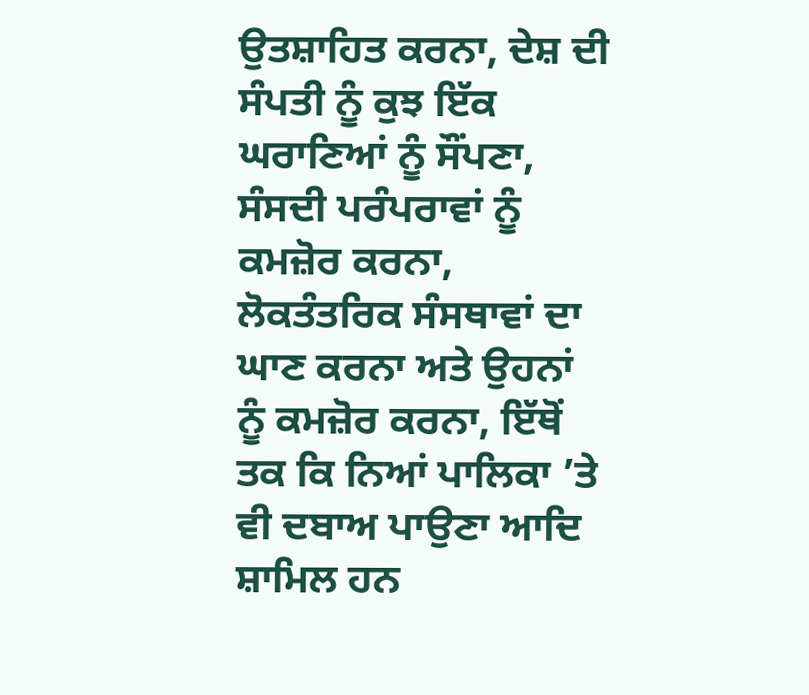ਉਤਸ਼ਾਹਿਤ ਕਰਨਾ, ਦੇਸ਼ ਦੀ ਸੰਪਤੀ ਨੂੰ ਕੁਝ ਇੱਕ ਘਰਾਣਿਆਂ ਨੂੰ ਸੌਂਪਣਾ, ਸੰਸਦੀ ਪਰੰਪਰਾਵਾਂ ਨੂੰ ਕਮਜ਼ੋਰ ਕਰਨਾ, ਲੋਕਤੰਤਰਿਕ ਸੰਸਥਾਵਾਂ ਦਾ ਘਾਣ ਕਰਨਾ ਅਤੇ ਉਹਨਾਂ ਨੂੰ ਕਮਜ਼ੋਰ ਕਰਨਾ, ਇੱਥੋਂ ਤਕ ਕਿ ਨਿਆਂ ਪਾਲਿਕਾ ’ਤੇ ਵੀ ਦਬਾਅ ਪਾਉਣਾ ਆਦਿ ਸ਼ਾਮਿਲ ਹਨ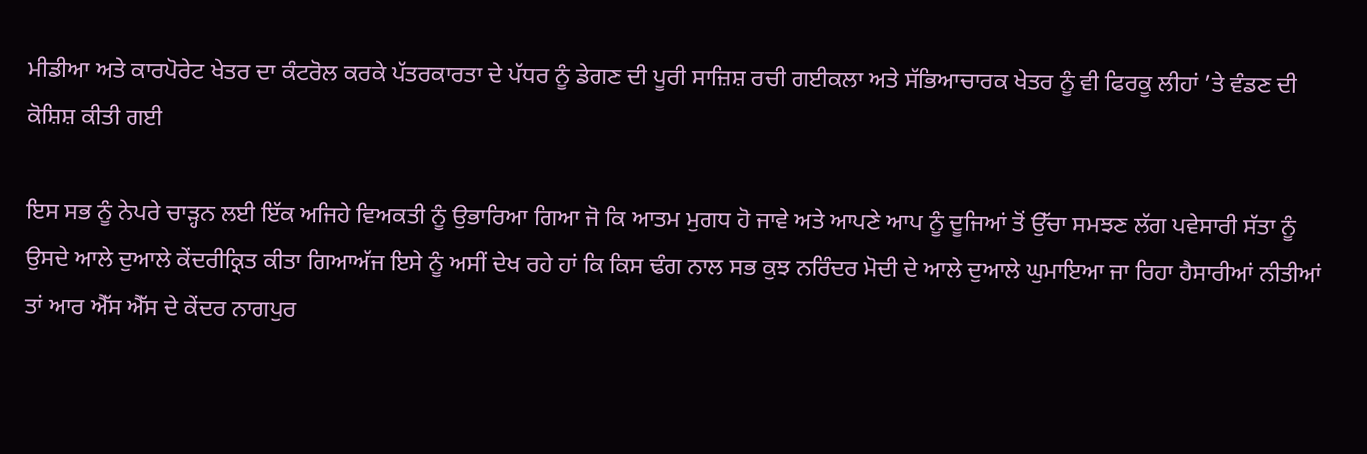ਮੀਡੀਆ ਅਤੇ ਕਾਰਪੋਰੇਟ ਖੇਤਰ ਦਾ ਕੰਟਰੋਲ ਕਰਕੇ ਪੱਤਰਕਾਰਤਾ ਦੇ ਪੱਧਰ ਨੂੰ ਡੇਗਣ ਦੀ ਪੂਰੀ ਸਾਜ਼ਿਸ਼ ਰਚੀ ਗਈਕਲਾ ਅਤੇ ਸੱਭਿਆਚਾਰਕ ਖੇਤਰ ਨੂੰ ਵੀ ਫਿਰਕੂ ਲੀਹਾਂ ’ਤੇ ਵੰਡਣ ਦੀ ਕੋਸ਼ਿਸ਼ ਕੀਤੀ ਗਈ

ਇਸ ਸਭ ਨੂੰ ਨੇਪਰੇ ਚਾੜ੍ਹਨ ਲਈ ਇੱਕ ਅਜਿਹੇ ਵਿਅਕਤੀ ਨੂੰ ਉਭਾਰਿਆ ਗਿਆ ਜੋ ਕਿ ਆਤਮ ਮੁਗਧ ਹੋ ਜਾਵੇ ਅਤੇ ਆਪਣੇ ਆਪ ਨੂੰ ਦੂਜਿਆਂ ਤੋਂ ਉੱਚਾ ਸਮਝਣ ਲੱਗ ਪਵੇਸਾਰੀ ਸੱਤਾ ਨੂੰ ਉਸਦੇ ਆਲੇ ਦੁਆਲੇ ਕੇਂਦਰੀਕ੍ਰਿਤ ਕੀਤਾ ਗਿਆਅੱਜ ਇਸੇ ਨੂੰ ਅਸੀਂ ਦੇਖ ਰਹੇ ਹਾਂ ਕਿ ਕਿਸ ਢੰਗ ਨਾਲ ਸਭ ਕੁਝ ਨਰਿੰਦਰ ਮੋਦੀ ਦੇ ਆਲੇ ਦੁਆਲੇ ਘੁਮਾਇਆ ਜਾ ਰਿਹਾ ਹੈਸਾਰੀਆਂ ਨੀਤੀਆਂ ਤਾਂ ਆਰ ਐੱਸ ਐੱਸ ਦੇ ਕੇਂਦਰ ਨਾਗਪੁਰ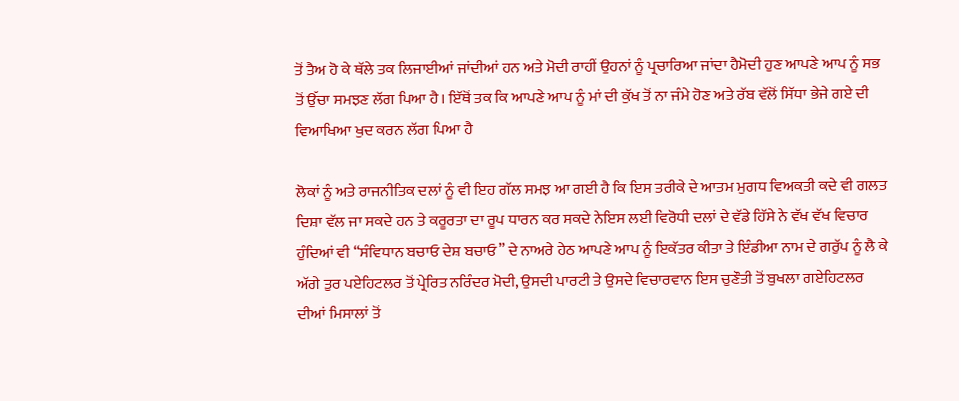ਤੋਂ ਤੈਅ ਹੋ ਕੇ ਥੱਲੇ ਤਕ ਲਿਜਾਈਆਂ ਜਾਂਦੀਆਂ ਹਨ ਅਤੇ ਮੋਦੀ ਰਾਹੀਂ ਉਹਨਾਂ ਨੂੰ ਪ੍ਰਚਾਰਿਆ ਜਾਂਦਾ ਹੈਮੋਦੀ ਹੁਣ ਆਪਣੇ ਆਪ ਨੂੰ ਸਭ ਤੋਂ ਉੱਚਾ ਸਮਝਣ ਲੱਗ ਪਿਆ ਹੈ। ਇੱਥੋਂ ਤਕ ਕਿ ਆਪਣੇ ਆਪ ਨੂੰ ਮਾਂ ਦੀ ਕੁੱਖ ਤੋਂ ਨਾ ਜੰਮੇ ਹੋਣ ਅਤੇ ਰੱਬ ਵੱਲੋਂ ਸਿੱਧਾ ਭੇਜੇ ਗਏ ਦੀ ਵਿਆਖਿਆ ਖੁਦ ਕਰਨ ਲੱਗ ਪਿਆ ਹੈ

ਲੋਕਾਂ ਨੂੰ ਅਤੇ ਰਾਜਨੀਤਿਕ ਦਲਾਂ ਨੂੰ ਵੀ ਇਹ ਗੱਲ ਸਮਝ ਆ ਗਈ ਹੈ ਕਿ ਇਸ ਤਰੀਕੇ ਦੇ ਆਤਮ ਮੁਗਧ ਵਿਅਕਤੀ ਕਦੇ ਵੀ ਗਲਤ ਦਿਸ਼ਾ ਵੱਲ ਜਾ ਸਕਦੇ ਹਨ ਤੇ ਕਰੂਰਤਾ ਦਾ ਰੂਪ ਧਾਰਨ ਕਰ ਸਕਦੇ ਨੇਇਸ ਲਈ ਵਿਰੋਧੀ ਦਲਾਂ ਦੇ ਵੱਡੇ ਹਿੱਸੇ ਨੇ ਵੱਖ ਵੱਖ ਵਿਚਾਰ ਹੁੰਦਿਆਂ ਵੀ “ਸੰਵਿਧਾਨ ਬਚਾਓ ਦੇਸ਼ ਬਚਾਓ” ਦੇ ਨਾਅਰੇ ਹੇਠ ਆਪਣੇ ਆਪ ਨੂੰ ਇਕੱਤਰ ਕੀਤਾ ਤੇ ਇੰਡੀਆ ਨਾਮ ਦੇ ਗਰੁੱਪ ਨੂੰ ਲੈ ਕੇ ਅੱਗੇ ਤੁਰ ਪਏਹਿਟਲਰ ਤੋਂ ਪ੍ਰੇਰਿਤ ਨਰਿੰਦਰ ਮੋਦੀ, ਉਸਦੀ ਪਾਰਟੀ ਤੇ ਉਸਦੇ ਵਿਚਾਰਵਾਨ ਇਸ ਚੁਣੌਤੀ ਤੋਂ ਬੁਖਲਾ ਗਏਹਿਟਲਰ ਦੀਆਂ ਮਿਸਾਲਾਂ ਤੋਂ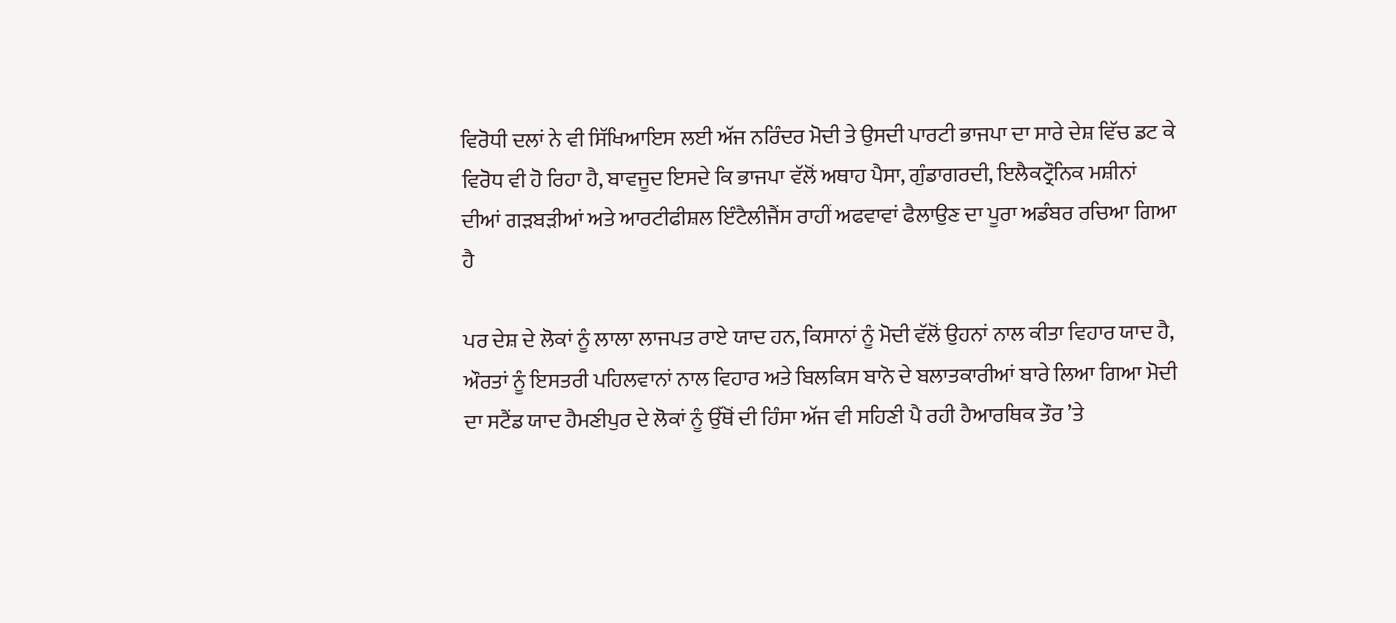ਵਿਰੋਧੀ ਦਲਾਂ ਨੇ ਵੀ ਸਿੱਖਿਆਇਸ ਲਈ ਅੱਜ ਨਰਿੰਦਰ ਮੋਦੀ ਤੇ ਉਸਦੀ ਪਾਰਟੀ ਭਾਜਪਾ ਦਾ ਸਾਰੇ ਦੇਸ਼ ਵਿੱਚ ਡਟ ਕੇ ਵਿਰੋਧ ਵੀ ਹੋ ਰਿਹਾ ਹੈ, ਬਾਵਜੂਦ ਇਸਦੇ ਕਿ ਭਾਜਪਾ ਵੱਲੋਂ ਅਥਾਹ ਪੈਸਾ, ਗੁੰਡਾਗਰਦੀ, ਇਲੈਕਟ੍ਰੌਨਿਕ ਮਸ਼ੀਨਾਂ ਦੀਆਂ ਗੜਬੜੀਆਂ ਅਤੇ ਆਰਟੀਫੀਸ਼ਲ ਇੰਟੈਲੀਜੈਂਸ ਰਾਹੀਂ ਅਫਵਾਵਾਂ ਫੈਲਾਉਣ ਦਾ ਪੂਰਾ ਅਡੰਬਰ ਰਚਿਆ ਗਿਆ ਹੈ

ਪਰ ਦੇਸ਼ ਦੇ ਲੋਕਾਂ ਨੂੰ ਲਾਲਾ ਲਾਜਪਤ ਰਾਏ ਯਾਦ ਹਨ, ਕਿਸਾਨਾਂ ਨੂੰ ਮੋਦੀ ਵੱਲੋਂ ਉਹਨਾਂ ਨਾਲ ਕੀਤਾ ਵਿਹਾਰ ਯਾਦ ਹੈ, ਔਰਤਾਂ ਨੂੰ ਇਸਤਰੀ ਪਹਿਲਵਾਨਾਂ ਨਾਲ ਵਿਹਾਰ ਅਤੇ ਬਿਲਕਿਸ ਬਾਨੋ ਦੇ ਬਲਾਤਕਾਰੀਆਂ ਬਾਰੇ ਲਿਆ ਗਿਆ ਮੋਦੀ ਦਾ ਸਟੈਂਡ ਯਾਦ ਹੈਮਣੀਪੁਰ ਦੇ ਲੋਕਾਂ ਨੂੰ ਉੱਥੋਂ ਦੀ ਹਿੰਸਾ ਅੱਜ ਵੀ ਸਹਿਣੀ ਪੈ ਰਹੀ ਹੈਆਰਥਿਕ ਤੌਰ ’ਤੇ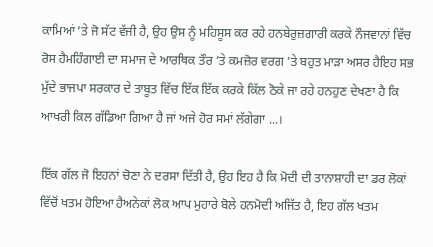ਕਾਮਿਆਂ ’ਤੇ ਜੋ ਸੱਟ ਵੱਜੀ ਹੈ, ਉਹ ਉਸ ਨੂੰ ਮਹਿਸੂਸ ਕਰ ਰਹੇ ਹਨਬੇਰੁਜ਼ਗਾਰੀ ਕਰਕੇ ਨੌਜਵਾਨਾਂ ਵਿੱਚ ਰੋਸ ਹੈਮਹਿੰਗਾਈ ਦਾ ਸਮਾਜ ਦੇ ਆਰਥਿਕ ਤੌਰ ’ਤੇ ਕਮਜ਼ੋਰ ਵਰਗ ’ਤੇ ਬਹੁਤ ਮਾੜਾ ਅਸਰ ਹੈਇਹ ਸਭ ਮੁੱਦੇ ਭਾਜਪਾ ਸਰਕਾਰ ਦੇ ਤਾਬੂਤ ਵਿੱਚ ਇੱਕ ਇੱਕ ਕਰਕੇ ਕਿੱਲ ਠੋਕੇ ਜਾ ਰਹੇ ਹਨਹੁਣ ਦੇਖਣਾ ਹੈ ਕਿ ਆਖਰੀ ਕਿਲ ਗੱਡਿਆ ਗਿਆ ਹੈ ਜਾਂ ਅਜੇ ਹੋਰ ਸਮਾਂ ਲੱਗੇਗਾ ...।

ਇੱਕ ਗੱਲ ਜੋ ਇਹਨਾਂ ਚੋਣਾ ਨੇ ਦਰਸਾ ਦਿੱਤੀ ਹੈ, ਉਹ ਇਹ ਹੈ ਕਿ ਮੋਦੀ ਦੀ ਤਾਨਾਸ਼ਾਹੀ ਦਾ ਡਰ ਲੋਕਾਂ ਵਿੱਚੋਂ ਖਤਮ ਹੋਇਆ ਹੈਅਨੇਕਾਂ ਲੋਕ ਆਪ ਮੁਹਾਰੇ ਬੋਲੇ ਹਨਮੋਦੀ ਅਜਿੱਤ ਹੈ, ਇਹ ਗੱਲ ਖਤਮ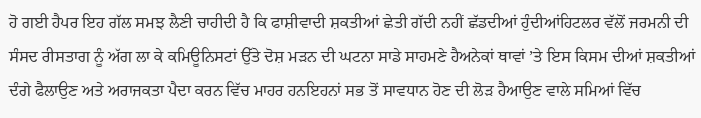ਹੋ ਗਈ ਹੈਪਰ ਇਹ ਗੱਲ ਸਮਝ ਲੈਣੀ ਚਾਹੀਦੀ ਹੈ ਕਿ ਫਾਸ਼ੀਵਾਦੀ ਸ਼ਕਤੀਆਂ ਛੇਤੀ ਗੱਦੀ ਨਹੀਂ ਛੱਡਦੀਆਂ ਹੁੰਦੀਆਂਹਿਟਲਰ ਵੱਲੋਂ ਜਰਮਨੀ ਦੀ ਸੰਸਦ ਰੀਸਤਾਗ ਨੂੰ ਅੱਗ ਲਾ ਕੇ ਕਮਿਊਨਿਸਟਾਂ ਉੱਤੇ ਦੋਸ਼ ਮੜਨ ਦੀ ਘਟਨਾ ਸਾਡੇ ਸਾਹਮਣੇ ਹੈਅਨੇਕਾਂ ਥਾਵਾਂ ’ਤੇ ਇਸ ਕਿਸਮ ਦੀਆਂ ਸ਼ਕਤੀਆਂ ਦੰਗੇ ਫੈਲਾਉਣ ਅਤੇ ਅਰਾਜਕਤਾ ਪੈਦਾ ਕਰਨ ਵਿੱਚ ਮਾਹਰ ਹਨਇਹਨਾਂ ਸਭ ਤੋਂ ਸਾਵਧਾਨ ਹੋਣ ਦੀ ਲੋੜ ਹੈਆਉਣ ਵਾਲੇ ਸਮਿਆਂ ਵਿੱਚ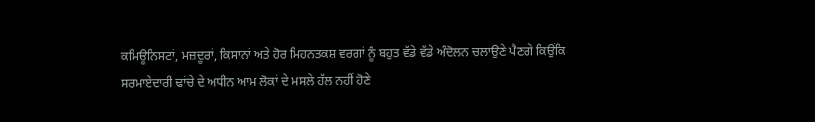ਕਮਿਊਨਿਸਟਾਂ, ਮਜ਼ਦੂਰਾਂ, ਕਿਸਾਨਾਂ ਅਤੇ ਹੋਰ ਮਿਹਨਤਕਸ਼ ਵਰਗਾਂ ਨੂੰ ਬਹੁਤ ਵੱਡੇ ਵੱਡੇ ਅੰਦੋਲਨ ਚਲਾਉਣੇ ਪੈਣਗੇ ਕਿਉਂਕਿ ਸਰਮਾਏਦਾਰੀ ਢਾਂਚੇ ਦੇ ਅਧੀਨ ਆਮ ਲੋਕਾਂ ਦੇ ਮਸਲੇ ਹੱਲ ਨਹੀਂ ਹੋਣੇ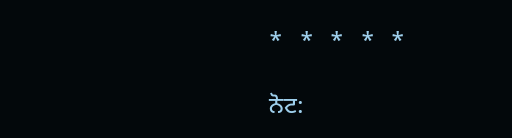*   *   *   *   *

ਨੋਟ: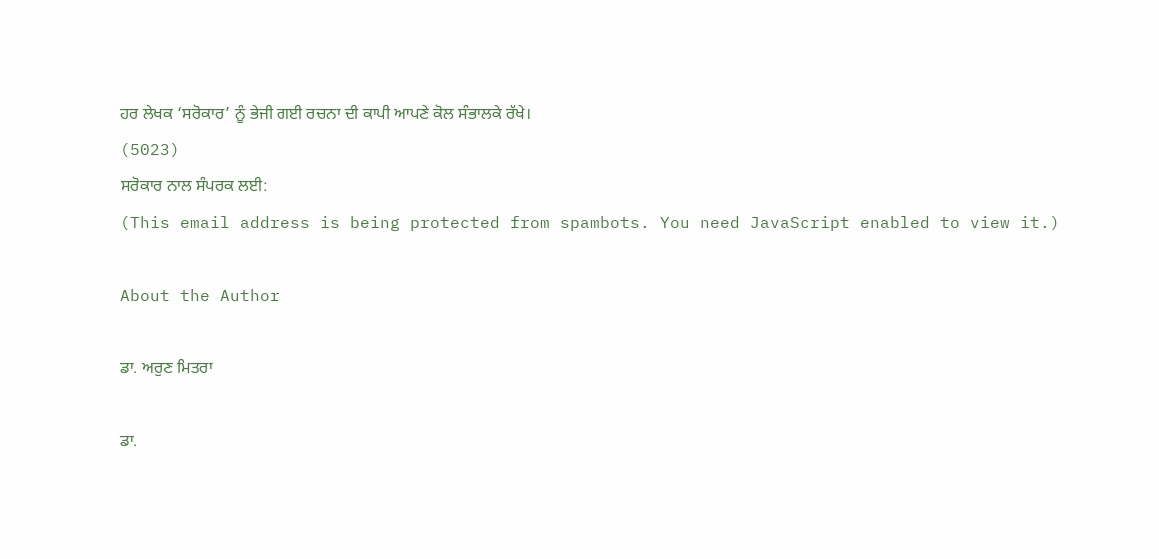ਹਰ ਲੇਖਕ ‘ਸਰੋਕਾਰ’ ਨੂੰ ਭੇਜੀ ਗਈ ਰਚਨਾ ਦੀ ਕਾਪੀ ਆਪਣੇ ਕੋਲ ਸੰਭਾਲਕੇ ਰੱਖੇ।
(5023)
ਸਰੋਕਾਰ ਨਾਲ ਸੰਪਰਕ ਲਈ:
(This email address is being protected from spambots. You need JavaScript enabled to view it.)

About the Author

ਡਾ. ਅਰੁਣ ਮਿਤਰਾ

ਡਾ.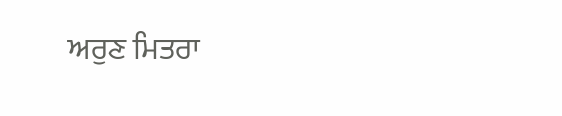ਅਰੁਣ ਮਿਤਰਾ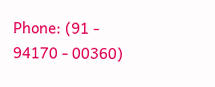Phone: (91 - 94170 - 00360)